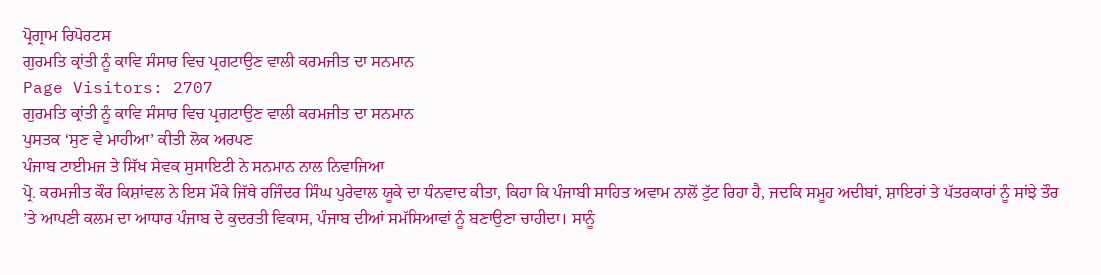ਪ੍ਰੋਗ੍ਰਾਮ ਰਿਪੋਰਟਸ
ਗੁਰਮਤਿ ਕ੍ਰਾਂਤੀ ਨੂੰ ਕਾਵਿ ਸੰਸਾਰ ਵਿਚ ਪ੍ਰਗਟਾਉਣ ਵਾਲੀ ਕਰਮਜੀਤ ਦਾ ਸਨਮਾਨ
Page Visitors: 2707
ਗੁਰਮਤਿ ਕ੍ਰਾਂਤੀ ਨੂੰ ਕਾਵਿ ਸੰਸਾਰ ਵਿਚ ਪ੍ਰਗਟਾਉਣ ਵਾਲੀ ਕਰਮਜੀਤ ਦਾ ਸਨਮਾਨ
ਪੁਸਤਕ ‘ਸੁਣ ਵੇ ਮਾਹੀਆ’ ਕੀਤੀ ਲੋਕ ਅਰਪਣ
ਪੰਜਾਬ ਟਾਈਮਜ ਤੇ ਸਿੱਖ ਸੇਵਕ ਸੁਸਾਇਟੀ ਨੇ ਸਨਮਾਨ ਨਾਲ ਨਿਵਾਜਿਆ
ਪ੍ਰੋ. ਕਰਮਜੀਤ ਕੌਰ ਕਿਸ਼ਾਂਵਲ ਨੇ ਇਸ ਮੌਕੇ ਜਿੱਥੇ ਰਜਿੰਦਰ ਸਿੰਘ ਪੁਰੇਵਾਲ ਯੂਕੇ ਦਾ ਧੰਨਵਾਦ ਕੀਤਾ, ਕਿਹਾ ਕਿ ਪੰਜਾਬੀ ਸਾਹਿਤ ਅਵਾਮ ਨਾਲੋਂ ਟੁੱਟ ਰਿਹਾ ਹੈ, ਜਦਕਿ ਸਮੂਹ ਅਦੀਬਾਂ, ਸ਼ਾਇਰਾਂ ਤੇ ਪੱਤਰਕਾਰਾਂ ਨੂੰ ਸਾਂਝੇ ਤੌਰ ’ਤੇ ਆਪਣੀ ਕਲਮ ਦਾ ਆਧਾਰ ਪੰਜਾਬ ਦੇ ਕੁਦਰਤੀ ਵਿਕਾਸ, ਪੰਜਾਬ ਦੀਆਂ ਸਮੱਸਿਆਵਾਂ ਨੂੰ ਬਣਾਉਣਾ ਚਾਹੀਦਾ। ਸਾਨੂੰ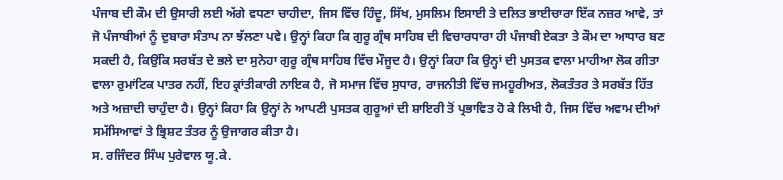ਪੰਜਾਬ ਦੀ ਕੌਮ ਦੀ ਉਸਾਰੀ ਲਈ ਅੱਗੇ ਵਧਣਾ ਚਾਹੀਦਾ, ਜਿਸ ਵਿੱਚ ਹਿੰਦੂ, ਸਿੱਖ, ਮੁਸਲਿਮ ਇਸਾਈ ਤੇ ਦਲਿਤ ਭਾਈਚਾਰਾ ਇੱਕ ਨਜ਼ਰ ਆਵੇ, ਤਾਂ ਜੋ ਪੰਜਾਬੀਆਂ ਨੂੰ ਦੁਬਾਰਾ ਸੰਤਾਪ ਨਾ ਝੱਲਣਾ ਪਵੇ। ਉਨ੍ਹਾਂ ਕਿਹਾ ਕਿ ਗੁਰੂ ਗ੍ਰੰਥ ਸਾਹਿਬ ਦੀ ਵਿਚਾਰਧਾਰਾ ਹੀ ਪੰਜਾਬੀ ਏਕਤਾ ਤੇ ਕੌਮ ਦਾ ਆਧਾਰ ਬਣ ਸਕਦੀ ਹੈ, ਕਿਉਂਕਿ ਸਰਬੱਤ ਦੇ ਭਲੇ ਦਾ ਸੁਨੇਹਾ ਗੁਰੂ ਗ੍ਰੰਥ ਸਾਹਿਬ ਵਿੱਚ ਮੌਜੂਦ ਹੈ। ਉਨ੍ਹਾਂ ਕਿਹਾ ਕਿ ਉਨ੍ਹਾਂ ਦੀ ਪੁਸਤਕ ਵਾਲਾ ਮਾਹੀਆ ਲੋਕ ਗੀਤਾ ਵਾਲਾ ਰੁਮਾਂਟਿਕ ਪਾਤਰ ਨਹੀਂ, ਇਹ ਕ੍ਰਾਂਤੀਕਾਰੀ ਨਾਇਕ ਹੈ, ਜੋ ਸਮਾਜ ਵਿੱਚ ਸੁਧਾਰ, ਰਾਜਨੀਤੀ ਵਿੱਚ ਜਮਹੂਰੀਅਤ, ਲੋਕਤੰਤਰ ਤੇ ਸਰਬੱਤ ਹਿੱਤ ਅਤੇ ਅਜ਼ਾਦੀ ਚਾਹੁੰਦਾ ਹੈ। ਉਨ੍ਹਾਂ ਕਿਹਾ ਕਿ ਉਨ੍ਹਾਂ ਨੇ ਆਪਣੀ ਪੁਸਤਕ ਗੁਰੂਆਂ ਦੀ ਸ਼ਾਇਰੀ ਤੋਂ ਪ੍ਰਭਾਵਿਤ ਹੋ ਕੇ ਲਿਖੀ ਹੈ, ਜਿਸ ਵਿੱਚ ਅਵਾਮ ਦੀਆਂ ਸਮੱਸਿਆਵਾਂ ਤੇ ਭ੍ਰਿਸ਼ਟ ਤੰਤਰ ਨੂੰ ਉਜਾਗਰ ਕੀਤਾ ਹੈ।
ਸ. ਰਜਿੰਦਰ ਸਿੰਘ ਪੁਰੇਵਾਲ ਯੂ.ਕੇ.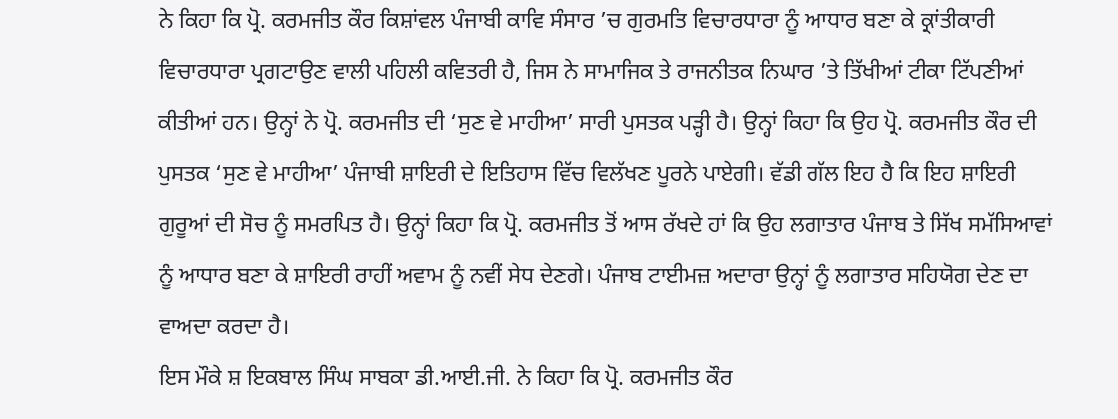ਨੇ ਕਿਹਾ ਕਿ ਪ੍ਰੋ. ਕਰਮਜੀਤ ਕੌਰ ਕਿਸ਼ਾਂਵਲ ਪੰਜਾਬੀ ਕਾਵਿ ਸੰਸਾਰ ’ਚ ਗੁਰਮਤਿ ਵਿਚਾਰਧਾਰਾ ਨੂੰ ਆਧਾਰ ਬਣਾ ਕੇ ਕ੍ਰਾਂਤੀਕਾਰੀ ਵਿਚਾਰਧਾਰਾ ਪ੍ਰਗਟਾਉਣ ਵਾਲੀ ਪਹਿਲੀ ਕਵਿਤਰੀ ਹੈ, ਜਿਸ ਨੇ ਸਾਮਾਜਿਕ ਤੇ ਰਾਜਨੀਤਕ ਨਿਘਾਰ ’ਤੇ ਤਿੱਖੀਆਂ ਟੀਕਾ ਟਿੱਪਣੀਆਂ ਕੀਤੀਆਂ ਹਨ। ਉਨ੍ਹਾਂ ਨੇ ਪ੍ਰੋ. ਕਰਮਜੀਤ ਦੀ ‘ਸੁਣ ਵੇ ਮਾਹੀਆ’ ਸਾਰੀ ਪੁਸਤਕ ਪੜ੍ਹੀ ਹੈ। ਉਨ੍ਹਾਂ ਕਿਹਾ ਕਿ ਉਹ ਪ੍ਰੋ. ਕਰਮਜੀਤ ਕੌਰ ਦੀ ਪੁਸਤਕ ‘ਸੁਣ ਵੇ ਮਾਹੀਆ’ ਪੰਜਾਬੀ ਸ਼ਾਇਰੀ ਦੇ ਇਤਿਹਾਸ ਵਿੱਚ ਵਿਲੱਖਣ ਪੂਰਨੇ ਪਾਏਗੀ। ਵੱਡੀ ਗੱਲ ਇਹ ਹੈ ਕਿ ਇਹ ਸ਼ਾਇਰੀ ਗੁਰੂਆਂ ਦੀ ਸੋਚ ਨੂੰ ਸਮਰਪਿਤ ਹੈ। ਉਨ੍ਹਾਂ ਕਿਹਾ ਕਿ ਪ੍ਰੋ. ਕਰਮਜੀਤ ਤੋਂ ਆਸ ਰੱਖਦੇ ਹਾਂ ਕਿ ਉਹ ਲਗਾਤਾਰ ਪੰਜਾਬ ਤੇ ਸਿੱਖ ਸਮੱਸਿਆਵਾਂ ਨੂੰ ਆਧਾਰ ਬਣਾ ਕੇ ਸ਼ਾਇਰੀ ਰਾਹੀਂ ਅਵਾਮ ਨੂੰ ਨਵੀਂ ਸੇਧ ਦੇਣਗੇ। ਪੰਜਾਬ ਟਾਈਮਜ਼ ਅਦਾਰਾ ਉਨ੍ਹਾਂ ਨੂੰ ਲਗਾਤਾਰ ਸਹਿਯੋਗ ਦੇਣ ਦਾ ਵਾਅਦਾ ਕਰਦਾ ਹੈ।
ਇਸ ਮੌਕੇ ਸ਼ ਇਕਬਾਲ ਸਿੰਘ ਸਾਬਕਾ ਡੀ.ਆਈ.ਜੀ. ਨੇ ਕਿਹਾ ਕਿ ਪ੍ਰੋ. ਕਰਮਜੀਤ ਕੌਰ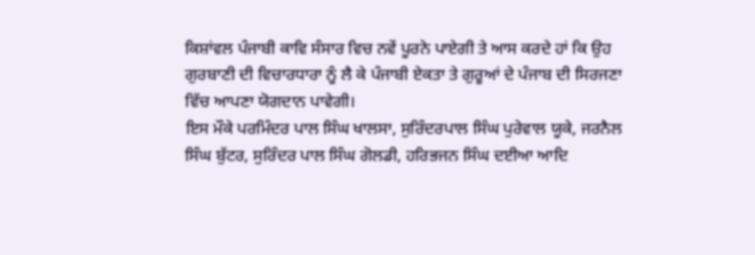ਕਿਸ਼ਾਂਵਲ ਪੰਜਾਬੀ ਕਾਵਿ ਸੰਸਾਰ ਵਿਚ ਨਵੇਂ ਪੂਰਨੇ ਪਾਏਗੀ ਤੇ ਆਸ ਕਰਦੇ ਹਾਂ ਕਿ ਉਹ ਗੁਰਬਾਣੀ ਦੀ ਵਿਚਾਰਧਾਰਾ ਨੂੰ ਲੈ ਕੇ ਪੰਜਾਬੀ ਏਕਤਾ ਤੇ ਗੁਰੂਆਂ ਦੇ ਪੰਜਾਬ ਦੀ ਸਿਰਜਣਾ ਵਿੱਚ ਆਪਣਾ ਯੋਗਦਾਨ ਪਾਵੇਗੀ।
ਇਸ ਮੌਕੇ ਪਰਮਿੰਦਰ ਪਾਲ ਸਿੰਘ ਖਾਲਸਾ, ਸੁਰਿੰਦਰਪਾਲ ਸਿੰਘ ਪੁਰੇਵਾਲ ਯੂਕੇ, ਜਰਨੈਲ ਸਿੰਘ ਬੁੱਟਰ, ਸੁਰਿੰਦਰ ਪਾਲ ਸਿੰਘ ਗੋਲਡੀ, ਹਰਿਭਜਨ ਸਿੰਘ ਦਈਆ ਆਦਿ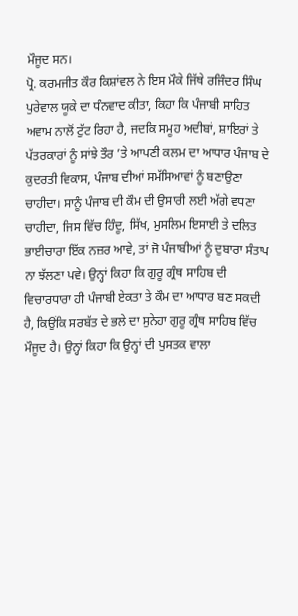ਮੌਜੂਦ ਸਨ।
ਪ੍ਰੋ. ਕਰਮਜੀਤ ਕੌਰ ਕਿਸ਼ਾਂਵਲ ਨੇ ਇਸ ਮੌਕੇ ਜਿੱਥੇ ਰਜਿੰਦਰ ਸਿੰਘ ਪੁਰੇਵਾਲ ਯੂਕੇ ਦਾ ਧੰਨਵਾਦ ਕੀਤਾ, ਕਿਹਾ ਕਿ ਪੰਜਾਬੀ ਸਾਹਿਤ ਅਵਾਮ ਨਾਲੋਂ ਟੁੱਟ ਰਿਹਾ ਹੈ, ਜਦਕਿ ਸਮੂਹ ਅਦੀਬਾਂ, ਸ਼ਾਇਰਾਂ ਤੇ ਪੱਤਰਕਾਰਾਂ ਨੂੰ ਸਾਂਝੇ ਤੌਰ ’ਤੇ ਆਪਣੀ ਕਲਮ ਦਾ ਆਧਾਰ ਪੰਜਾਬ ਦੇ ਕੁਦਰਤੀ ਵਿਕਾਸ, ਪੰਜਾਬ ਦੀਆਂ ਸਮੱਸਿਆਵਾਂ ਨੂੰ ਬਣਾਉਣਾ ਚਾਹੀਦਾ। ਸਾਨੂੰ ਪੰਜਾਬ ਦੀ ਕੌਮ ਦੀ ਉਸਾਰੀ ਲਈ ਅੱਗੇ ਵਧਣਾ ਚਾਹੀਦਾ, ਜਿਸ ਵਿੱਚ ਹਿੰਦੂ, ਸਿੱਖ, ਮੁਸਲਿਮ ਇਸਾਈ ਤੇ ਦਲਿਤ ਭਾਈਚਾਰਾ ਇੱਕ ਨਜ਼ਰ ਆਵੇ, ਤਾਂ ਜੋ ਪੰਜਾਬੀਆਂ ਨੂੰ ਦੁਬਾਰਾ ਸੰਤਾਪ ਨਾ ਝੱਲਣਾ ਪਵੇ। ਉਨ੍ਹਾਂ ਕਿਹਾ ਕਿ ਗੁਰੂ ਗ੍ਰੰਥ ਸਾਹਿਬ ਦੀ ਵਿਚਾਰਧਾਰਾ ਹੀ ਪੰਜਾਬੀ ਏਕਤਾ ਤੇ ਕੌਮ ਦਾ ਆਧਾਰ ਬਣ ਸਕਦੀ ਹੈ, ਕਿਉਂਕਿ ਸਰਬੱਤ ਦੇ ਭਲੇ ਦਾ ਸੁਨੇਹਾ ਗੁਰੂ ਗ੍ਰੰਥ ਸਾਹਿਬ ਵਿੱਚ ਮੌਜੂਦ ਹੈ। ਉਨ੍ਹਾਂ ਕਿਹਾ ਕਿ ਉਨ੍ਹਾਂ ਦੀ ਪੁਸਤਕ ਵਾਲਾ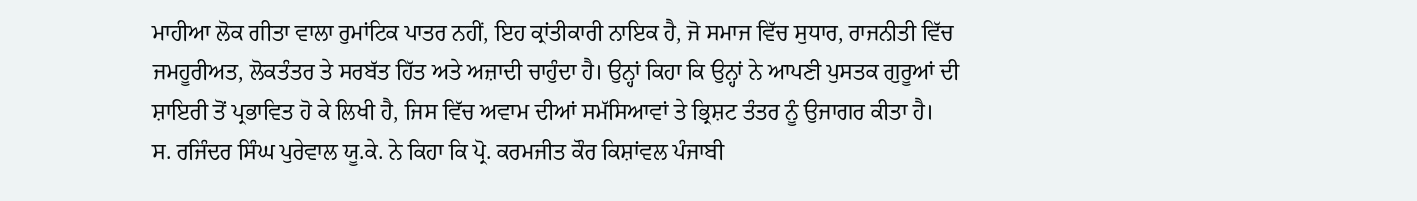ਮਾਹੀਆ ਲੋਕ ਗੀਤਾ ਵਾਲਾ ਰੁਮਾਂਟਿਕ ਪਾਤਰ ਨਹੀਂ, ਇਹ ਕ੍ਰਾਂਤੀਕਾਰੀ ਨਾਇਕ ਹੈ, ਜੋ ਸਮਾਜ ਵਿੱਚ ਸੁਧਾਰ, ਰਾਜਨੀਤੀ ਵਿੱਚ ਜਮਹੂਰੀਅਤ, ਲੋਕਤੰਤਰ ਤੇ ਸਰਬੱਤ ਹਿੱਤ ਅਤੇ ਅਜ਼ਾਦੀ ਚਾਹੁੰਦਾ ਹੈ। ਉਨ੍ਹਾਂ ਕਿਹਾ ਕਿ ਉਨ੍ਹਾਂ ਨੇ ਆਪਣੀ ਪੁਸਤਕ ਗੁਰੂਆਂ ਦੀ ਸ਼ਾਇਰੀ ਤੋਂ ਪ੍ਰਭਾਵਿਤ ਹੋ ਕੇ ਲਿਖੀ ਹੈ, ਜਿਸ ਵਿੱਚ ਅਵਾਮ ਦੀਆਂ ਸਮੱਸਿਆਵਾਂ ਤੇ ਭ੍ਰਿਸ਼ਟ ਤੰਤਰ ਨੂੰ ਉਜਾਗਰ ਕੀਤਾ ਹੈ।
ਸ. ਰਜਿੰਦਰ ਸਿੰਘ ਪੁਰੇਵਾਲ ਯੂ.ਕੇ. ਨੇ ਕਿਹਾ ਕਿ ਪ੍ਰੋ. ਕਰਮਜੀਤ ਕੌਰ ਕਿਸ਼ਾਂਵਲ ਪੰਜਾਬੀ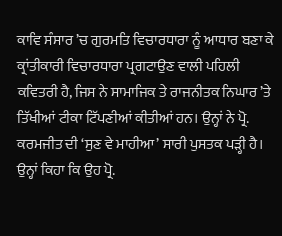ਕਾਵਿ ਸੰਸਾਰ ’ਚ ਗੁਰਮਤਿ ਵਿਚਾਰਧਾਰਾ ਨੂੰ ਆਧਾਰ ਬਣਾ ਕੇ ਕ੍ਰਾਂਤੀਕਾਰੀ ਵਿਚਾਰਧਾਰਾ ਪ੍ਰਗਟਾਉਣ ਵਾਲੀ ਪਹਿਲੀ ਕਵਿਤਰੀ ਹੈ, ਜਿਸ ਨੇ ਸਾਮਾਜਿਕ ਤੇ ਰਾਜਨੀਤਕ ਨਿਘਾਰ ’ਤੇ ਤਿੱਖੀਆਂ ਟੀਕਾ ਟਿੱਪਣੀਆਂ ਕੀਤੀਆਂ ਹਨ। ਉਨ੍ਹਾਂ ਨੇ ਪ੍ਰੋ. ਕਰਮਜੀਤ ਦੀ ‘ਸੁਣ ਵੇ ਮਾਹੀਆ’ ਸਾਰੀ ਪੁਸਤਕ ਪੜ੍ਹੀ ਹੈ। ਉਨ੍ਹਾਂ ਕਿਹਾ ਕਿ ਉਹ ਪ੍ਰੋ.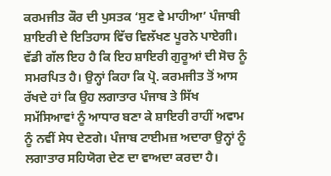ਕਰਮਜੀਤ ਕੌਰ ਦੀ ਪੁਸਤਕ ‘ਸੁਣ ਵੇ ਮਾਹੀਆ’ ਪੰਜਾਬੀ ਸ਼ਾਇਰੀ ਦੇ ਇਤਿਹਾਸ ਵਿੱਚ ਵਿਲੱਖਣ ਪੂਰਨੇ ਪਾਏਗੀ। ਵੱਡੀ ਗੱਲ ਇਹ ਹੈ ਕਿ ਇਹ ਸ਼ਾਇਰੀ ਗੁਰੂਆਂ ਦੀ ਸੋਚ ਨੂੰ ਸਮਰਪਿਤ ਹੈ। ਉਨ੍ਹਾਂ ਕਿਹਾ ਕਿ ਪ੍ਰੋ. ਕਰਮਜੀਤ ਤੋਂ ਆਸ ਰੱਖਦੇ ਹਾਂ ਕਿ ਉਹ ਲਗਾਤਾਰ ਪੰਜਾਬ ਤੇ ਸਿੱਖ ਸਮੱਸਿਆਵਾਂ ਨੂੰ ਆਧਾਰ ਬਣਾ ਕੇ ਸ਼ਾਇਰੀ ਰਾਹੀਂ ਅਵਾਮ ਨੂੰ ਨਵੀਂ ਸੇਧ ਦੇਣਗੇ। ਪੰਜਾਬ ਟਾਈਮਜ਼ ਅਦਾਰਾ ਉਨ੍ਹਾਂ ਨੂੰ ਲਗਾਤਾਰ ਸਹਿਯੋਗ ਦੇਣ ਦਾ ਵਾਅਦਾ ਕਰਦਾ ਹੈ।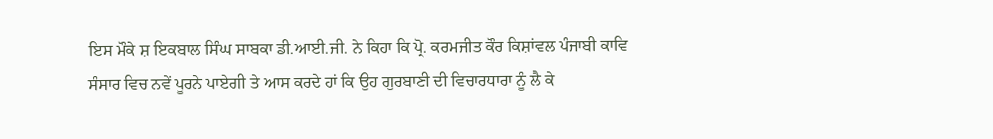ਇਸ ਮੌਕੇ ਸ਼ ਇਕਬਾਲ ਸਿੰਘ ਸਾਬਕਾ ਡੀ.ਆਈ.ਜੀ. ਨੇ ਕਿਹਾ ਕਿ ਪ੍ਰੋ. ਕਰਮਜੀਤ ਕੌਰ ਕਿਸ਼ਾਂਵਲ ਪੰਜਾਬੀ ਕਾਵਿ ਸੰਸਾਰ ਵਿਚ ਨਵੇਂ ਪੂਰਨੇ ਪਾਏਗੀ ਤੇ ਆਸ ਕਰਦੇ ਹਾਂ ਕਿ ਉਹ ਗੁਰਬਾਣੀ ਦੀ ਵਿਚਾਰਧਾਰਾ ਨੂੰ ਲੈ ਕੇ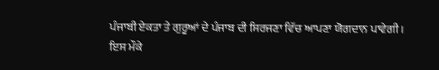ਪੰਜਾਬੀ ਏਕਤਾ ਤੇ ਗੁਰੂਆਂ ਦੇ ਪੰਜਾਬ ਦੀ ਸਿਰਜਣਾ ਵਿੱਚ ਆਪਣਾ ਯੋਗਦਾਨ ਪਾਵੇਗੀ।
ਇਸ ਮੌਕੇ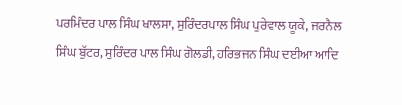ਪਰਮਿੰਦਰ ਪਾਲ ਸਿੰਘ ਖਾਲਸਾ, ਸੁਰਿੰਦਰਪਾਲ ਸਿੰਘ ਪੁਰੇਵਾਲ ਯੂਕੇ, ਜਰਨੈਲ ਸਿੰਘ ਬੁੱਟਰ, ਸੁਰਿੰਦਰ ਪਾਲ ਸਿੰਘ ਗੋਲਡੀ, ਹਰਿਭਜਨ ਸਿੰਘ ਦਈਆ ਆਦਿ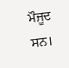ਮੌਜੂਦ ਸਨ।